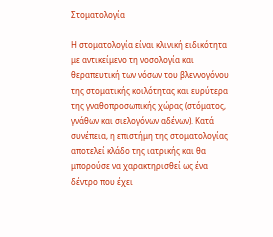Στοματολογία

Η στοματολογία είναι κλινική ειδικότητα με αντικείμενο τη νοσολογία και θεραπευτική των νόσων του βλεννογόνου της στοματικής κοιλότητας και ευρύτερα της γναθοπροσωπικής χώρας (στόματος, γνάθων και σιελογόνων αδένων). Κατά συνέπεια, η επιστήμη της στοματολογίας αποτελεί κλάδο της ιατρικής και θα μπορούσε να χαρακτηρισθεί ως ένα δέντρο που έχει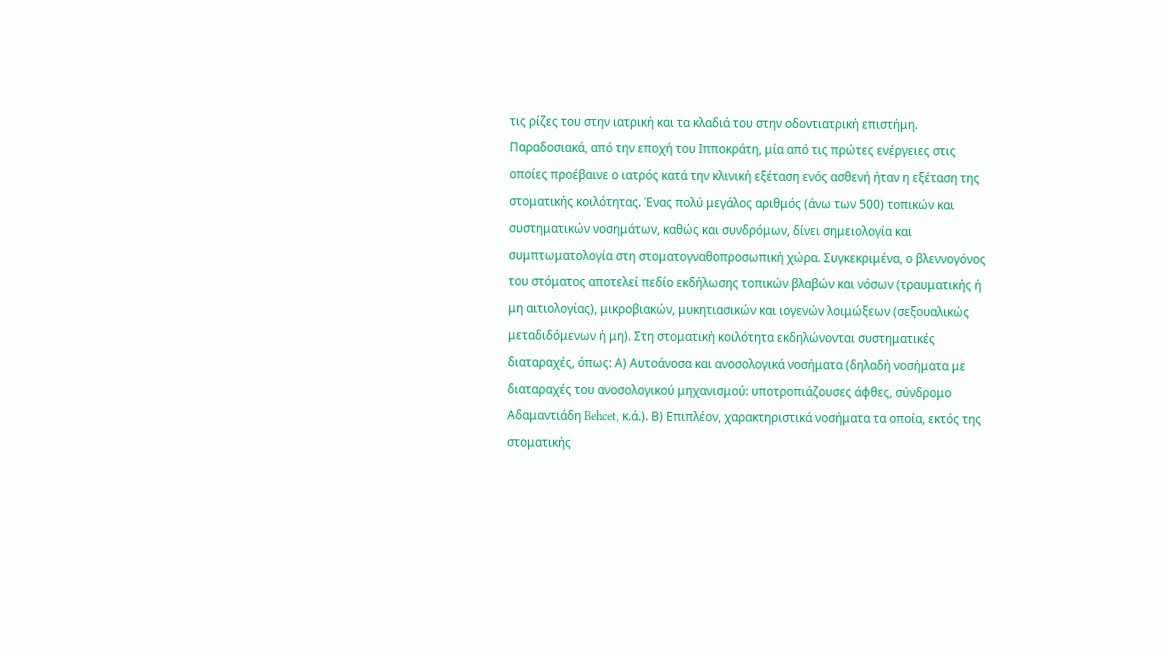τις ρίζες του στην ιατρική και τα κλαδιά του στην οδοντιατρική επιστήμη. Παραδοσιακά, από την εποχή του Ιπποκράτη, μία από τις πρώτες ενέργειες στις οποίες προέβαινε ο ιατρός κατά την κλινική εξέταση ενός ασθενή ήταν η εξέταση της στοματικής κοιλότητας. Ένας πολύ μεγάλος αριθμός (άνω των 500) τοπικών και συστηματικών νοσημάτων, καθώς και συνδρόμων, δίνει σημειολογία και συμπτωματολογία στη στοματογναθοπροσωπική χώρα. Συγκεκριμένα, ο βλεννογόνος του στόματος αποτελεί πεδίο εκδήλωσης τοπικών βλαβών και νόσων (τραυματικής ή μη αιτιολογίας), μικροβιακών, μυκητιασικών και ιογενών λοιμώξεων (σεξουαλικώς μεταδιδόμενων ή μη). Στη στοματική κοιλότητα εκδηλώνονται συστηματικές διαταραχές, όπως: Α) Αυτοάνοσα και ανοσολογικά νοσήματα (δηλαδή νοσήματα με διαταραχές του ανοσολογικού μηχανισμού: υποτροπιάζουσες άφθες, σύνδρομο Αδαμαντιάδη Behcet, κ.ά.). Β) Επιπλέον, χαρακτηριστικά νοσήματα τα οποία, εκτός της στοματικής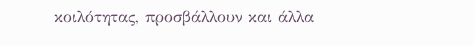κοιλότητας, προσβάλλουν και άλλα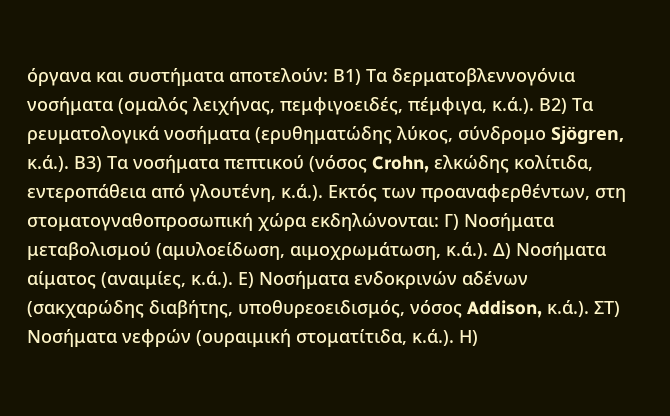όργανα και συστήματα αποτελούν: Β1) Τα δερματοβλεννογόνια νοσήματα (ομαλός λειχήνας, πεμφιγοειδές, πέμφιγα, κ.ά.). Β2) Τα ρευματολογικά νοσήματα (ερυθηματώδης λύκος, σύνδρομο Sjögren, κ.ά.). Β3) Τα νοσήματα πεπτικού (νόσος Crohn, ελκώδης κολίτιδα, εντεροπάθεια από γλουτένη, κ.ά.). Εκτός των προαναφερθέντων, στη στοματογναθοπροσωπική χώρα εκδηλώνονται: Γ) Νοσήματα μεταβολισμού (αμυλοείδωση, αιμοχρωμάτωση, κ.ά.). Δ) Νοσήματα αίματος (αναιμίες, κ.ά.). Ε) Νοσήματα ενδοκρινών αδένων (σακχαρώδης διαβήτης, υποθυρεοειδισμός, νόσος Addison, κ.ά.). ΣΤ) Νοσήματα νεφρών (ουραιμική στοματίτιδα, κ.ά.). Η)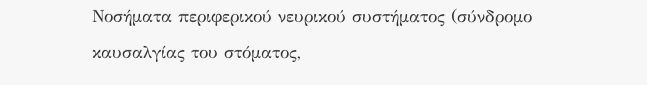Νοσήματα περιφερικού νευρικού συστήματος (σύνδρομο καυσαλγίας του στόματος,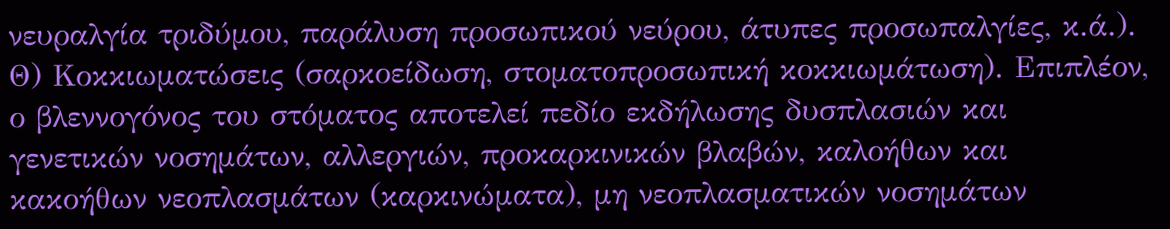νευραλγία τριδύμου, παράλυση προσωπικού νεύρου, άτυπες προσωπαλγίες, κ.ά.). Θ) Κοκκιωματώσεις (σαρκοείδωση, στοματοπροσωπική κοκκιωμάτωση). Επιπλέον, ο βλεννογόνος του στόματος αποτελεί πεδίο εκδήλωσης δυσπλασιών και γενετικών νοσημάτων, αλλεργιών, προκαρκινικών βλαβών, καλοήθων και κακοήθων νεοπλασμάτων (καρκινώματα), μη νεοπλασματικών νοσημάτων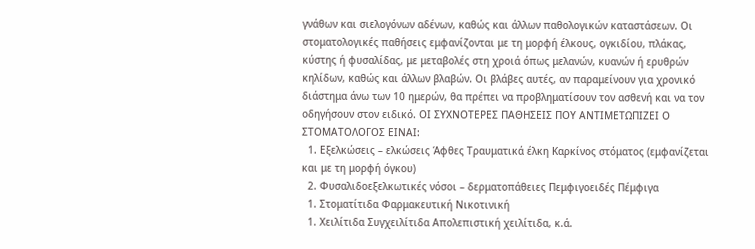γνάθων και σιελογόνων αδένων, καθώς και άλλων παθολογικών καταστάσεων. Οι στοματολογικές παθήσεις εμφανίζονται με τη μορφή έλκους, ογκιδίου, πλάκας, κύστης ή φυσαλίδας, με μεταβολές στη χροιά όπως μελανών, κυανών ή ερυθρών κηλίδων, καθώς και άλλων βλαβών. Οι βλάβες αυτές, αν παραμείνουν για χρονικό διάστημα άνω των 10 ημερών, θα πρέπει να προβληματίσουν τον ασθενή και να τον οδηγήσουν στον ειδικό. ΟΙ ΣΥΧΝΟΤΕΡΕΣ ΠΑΘΗΣΕΙΣ ΠΟΥ ΑΝΤΙΜΕΤΩΠΙΖΕΙ Ο ΣΤΟΜΑΤΟΛΟΓΟΣ ΕΙΝΑΙ:
  1. Εξελκώσεις – ελκώσεις Άφθες Τραυματικά έλκη Καρκίνος στόματος (εμφανίζεται και με τη μορφή όγκου)
  2. Φυσαλιδοεξελκωτικές νόσοι – δερματοπάθειες Πεμφιγοειδές Πέμφιγα
  1. Στοματίτιδα Φαρμακευτική Νικοτινική
  1. Χειλίτιδα Συγχειλίτιδα Απολεπιστική χειλίτιδα, κ.ά.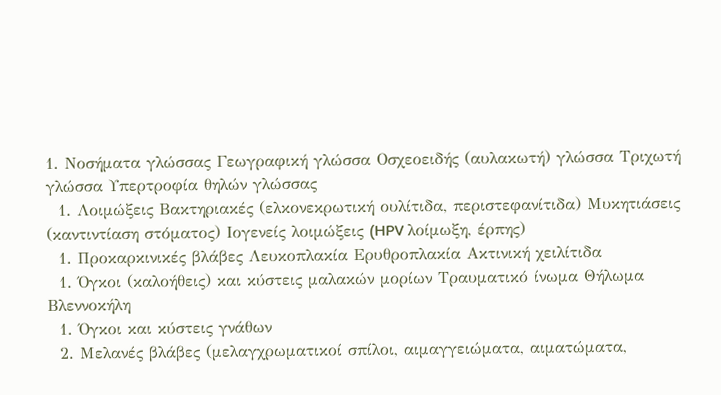1. Νοσήματα γλώσσας Γεωγραφική γλώσσα Οσχεοειδής (αυλακωτή) γλώσσα Τριχωτή γλώσσα Υπερτροφία θηλών γλώσσας
  1. Λοιμώξεις Βακτηριακές (ελκονεκρωτική ουλίτιδα, περιστεφανίτιδα) Μυκητιάσεις (καντιντίαση στόματος) Ιογενείς λοιμώξεις (HPV λοίμωξη, έρπης)
  1. Προκαρκινικές βλάβες Λευκοπλακία Ερυθροπλακία Ακτινική χειλίτιδα
  1. Όγκοι (καλοήθεις) και κύστεις μαλακών μορίων Τραυματικό ίνωμα Θήλωμα Βλεννοκήλη
  1. Όγκοι και κύστεις γνάθων
  2. Μελανές βλάβες (μελαγχρωματικοί σπίλοι, αιμαγγειώματα, αιματώματα,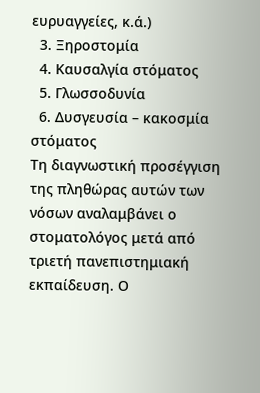ευρυαγγείες, κ.ά.)
  3. Ξηροστομία
  4. Καυσαλγία στόματος
  5. Γλωσσοδυνία
  6. Δυσγευσία – κακοσμία στόματος
Τη διαγνωστική προσέγγιση της πληθώρας αυτών των νόσων αναλαμβάνει ο στοματολόγος μετά από τριετή πανεπιστημιακή εκπαίδευση. Ο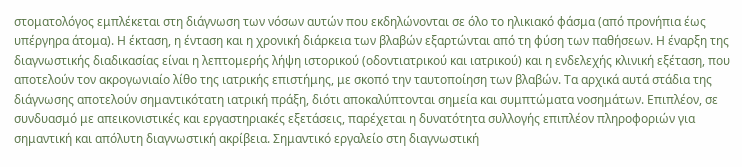στοματολόγος εμπλέκεται στη διάγνωση των νόσων αυτών που εκδηλώνονται σε όλο το ηλικιακό φάσμα (από προνήπια έως υπέργηρα άτομα). Η έκταση, η ένταση και η χρονική διάρκεια των βλαβών εξαρτώνται από τη φύση των παθήσεων. Η έναρξη της διαγνωστικής διαδικασίας είναι η λεπτομερής λήψη ιστορικού (οδοντιατρικού και ιατρικού) και η ενδελεχής κλινική εξέταση, που αποτελούν τον ακρογωνιαίο λίθο της ιατρικής επιστήμης, με σκοπό την ταυτοποίηση των βλαβών. Τα αρχικά αυτά στάδια της διάγνωσης αποτελούν σημαντικότατη ιατρική πράξη, διότι αποκαλύπτονται σημεία και συμπτώματα νοσημάτων. Επιπλέον, σε συνδυασμό με απεικονιστικές και εργαστηριακές εξετάσεις, παρέχεται η δυνατότητα συλλογής επιπλέον πληροφοριών για σημαντική και απόλυτη διαγνωστική ακρίβεια. Σημαντικό εργαλείο στη διαγνωστική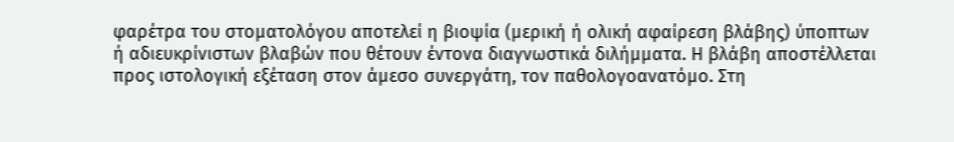φαρέτρα του στοματολόγου αποτελεί η βιοψία (μερική ή ολική αφαίρεση βλάβης) ύποπτων ή αδιευκρίνιστων βλαβών που θέτουν έντονα διαγνωστικά διλήμματα. Η βλάβη αποστέλλεται προς ιστολογική εξέταση στον άμεσο συνεργάτη, τον παθολογοανατόμο. Στη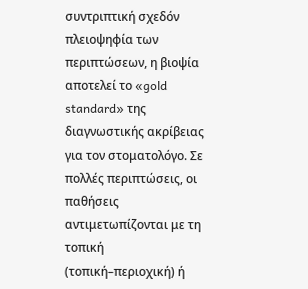συντριπτική σχεδόν πλειοψηφία των περιπτώσεων, η βιοψία αποτελεί το «gold standard» της διαγνωστικής ακρίβειας για τον στοματολόγο. Σε πολλές περιπτώσεις, οι παθήσεις αντιμετωπίζονται με τη τοπική (τοπική–περιοχική) ή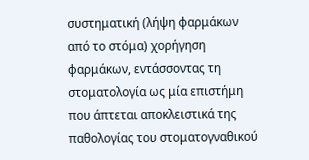συστηματική (λήψη φαρμάκων από το στόμα) χορήγηση φαρμάκων, εντάσσοντας τη στοματολογία ως μία επιστήμη που άπτεται αποκλειστικά της παθολογίας του στοματογναθικού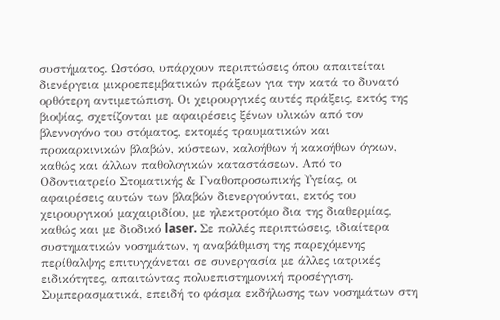συστήματος. Ωστόσο, υπάρχουν περιπτώσεις όπου απαιτείται διενέργεια μικροεπεμβατικών πράξεων για την κατά το δυνατό ορθότερη αντιμετώπιση. Οι χειρουργικές αυτές πράξεις, εκτός της βιοψίας, σχετίζονται με αφαιρέσεις ξένων υλικών από τον βλεννογόνο του στόματος, εκτομές τραυματικών και προκαρκινικών βλαβών, κύστεων, καλοήθων ή κακοήθων όγκων, καθώς και άλλων παθολογικών καταστάσεων. Από το Οδοντιατρείο Στοματικής & Γναθοπροσωπικής Υγείας, οι αφαιρέσεις αυτών των βλαβών διενεργούνται, εκτός του χειρουργικού μαχαιριδίου, με ηλεκτροτόμο δια της διαθερμίας, καθώς και με διοδικό laser. Σε πολλές περιπτώσεις, ιδιαίτερα συστηματικών νοσημάτων, η αναβάθμιση της παρεχόμενης περίθαλψης επιτυγχάνεται σε συνεργασία με άλλες ιατρικές ειδικότητες, απαιτώντας πολυεπιστημονική προσέγγιση. Συμπερασματικά, επειδή το φάσμα εκδήλωσης των νοσημάτων στη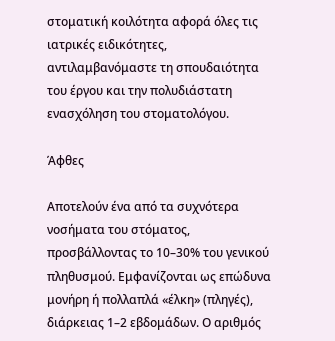στοματική κοιλότητα αφορά όλες τις ιατρικές ειδικότητες, αντιλαμβανόμαστε τη σπουδαιότητα του έργου και την πολυδιάστατη ενασχόληση του στοματολόγου.

Άφθες

Αποτελούν ένα από τα συχνότερα νοσήματα του στόματος, προσβάλλοντας το 10–30% του γενικού πληθυσμού. Εμφανίζονται ως επώδυνα μονήρη ή πολλαπλά «έλκη» (πληγές), διάρκειας 1–2 εβδομάδων. Ο αριθμός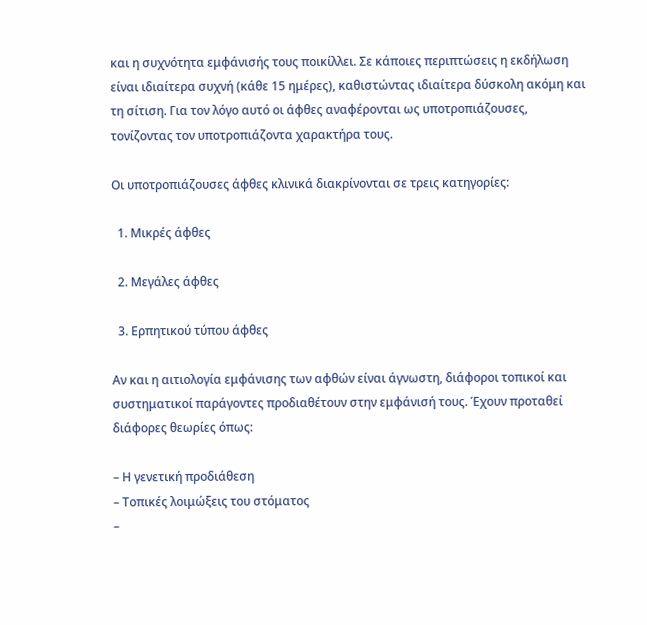και η συχνότητα εμφάνισής τους ποικίλλει. Σε κάποιες περιπτώσεις η εκδήλωση είναι ιδιαίτερα συχνή (κάθε 15 ημέρες), καθιστώντας ιδιαίτερα δύσκολη ακόμη και τη σίτιση. Για τον λόγο αυτό οι άφθες αναφέρονται ως υποτροπιάζουσες, τονίζοντας τον υποτροπιάζοντα χαρακτήρα τους.

Οι υποτροπιάζουσες άφθες κλινικά διακρίνονται σε τρεις κατηγορίες:

  1. Μικρές άφθες

  2. Μεγάλες άφθες

  3. Ερπητικού τύπου άφθες

Αν και η αιτιολογία εμφάνισης των αφθών είναι άγνωστη, διάφοροι τοπικοί και συστηματικοί παράγοντες προδιαθέτουν στην εμφάνισή τους. Έχουν προταθεί διάφορες θεωρίες όπως:

– Η γενετική προδιάθεση
– Τοπικές λοιμώξεις του στόματος
–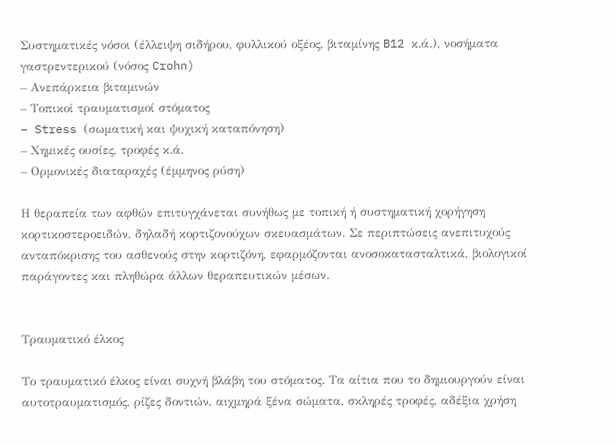Συστηματικές νόσοι (έλλειψη σιδήρου, φυλλικού οξέος, βιταμίνης B12 κ.ά.), νοσήματα γαστρεντερικού (νόσος Crohn)
– Ανεπάρκεια βιταμινών
– Τοπικοί τραυματισμοί στόματος
– Stress (σωματική και ψυχική καταπόνηση)
– Χημικές ουσίες, τροφές κ.ά.
– Ορμονικές διαταραχές (έμμηνος ρύση)

Η θεραπεία των αφθών επιτυγχάνεται συνήθως με τοπική ή συστηματική χορήγηση κορτικοστεροειδών, δηλαδή κορτιζονούχων σκευασμάτων. Σε περιπτώσεις ανεπιτυχούς ανταπόκρισης του ασθενούς στην κορτιζόνη, εφαρμόζονται ανοσοκατασταλτικά, βιολογικοί παράγοντες και πληθώρα άλλων θεραπευτικών μέσων.


Τραυματικό έλκος

Το τραυματικό έλκος είναι συχνή βλάβη του στόματος. Τα αίτια που το δημιουργούν είναι αυτοτραυματισμός, ρίζες δοντιών, αιχμηρά ξένα σώματα, σκληρές τροφές, αδέξια χρήση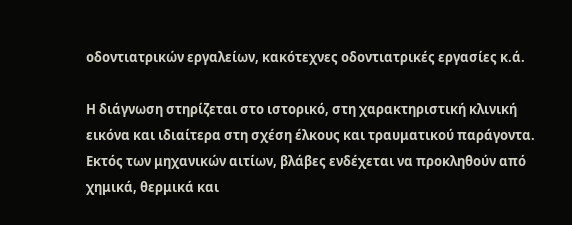οδοντιατρικών εργαλείων, κακότεχνες οδοντιατρικές εργασίες κ.ά.

Η διάγνωση στηρίζεται στο ιστορικό, στη χαρακτηριστική κλινική εικόνα και ιδιαίτερα στη σχέση έλκους και τραυματικού παράγοντα. Εκτός των μηχανικών αιτίων, βλάβες ενδέχεται να προκληθούν από χημικά, θερμικά και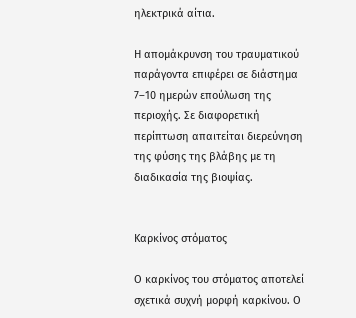ηλεκτρικά αίτια.

Η απομάκρυνση του τραυματικού παράγοντα επιφέρει σε διάστημα 7–10 ημερών επούλωση της περιοχής. Σε διαφορετική περίπτωση απαιτείται διερεύνηση της φύσης της βλάβης με τη διαδικασία της βιοψίας.


Καρκίνος στόματος

Ο καρκίνος του στόματος αποτελεί σχετικά συχνή μορφή καρκίνου. Ο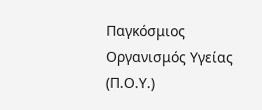Παγκόσμιος Οργανισμός Υγείας (Π.Ο.Υ.)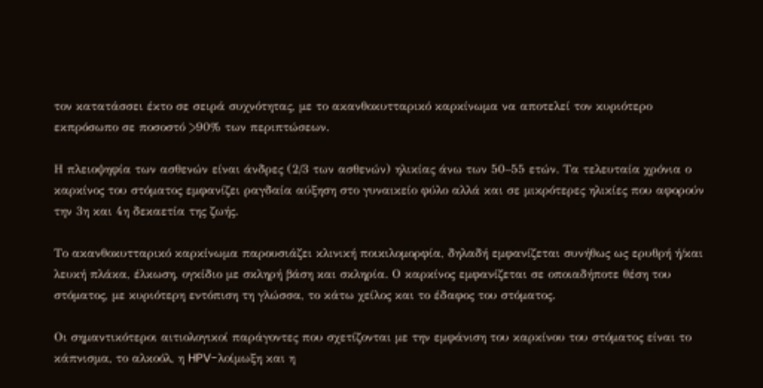τον κατατάσσει έκτο σε σειρά συχνότητας, με το ακανθοκυτταρικό καρκίνωμα να αποτελεί τον κυριότερο εκπρόσωπο σε ποσοστό >90% των περιπτώσεων.

Η πλειοψηφία των ασθενών είναι άνδρες (2/3 των ασθενών) ηλικίας άνω των 50–55 ετών. Τα τελευταία χρόνια ο καρκίνος του στόματος εμφανίζει ραγδαία αύξηση στο γυναικείο φύλο αλλά και σε μικρότερες ηλικίες που αφορούν την 3η και 4η δεκαετία της ζωής.

Το ακανθοκυτταρικό καρκίνωμα παρουσιάζει κλινική ποικιλομορφία, δηλαδή εμφανίζεται συνήθως ως ερυθρή ή/και λευκή πλάκα, έλκωση, ογκίδιο με σκληρή βάση και σκληρία. Ο καρκίνος εμφανίζεται σε οποιαδήποτε θέση του στόματος, με κυριότερη εντόπιση τη γλώσσα, το κάτω χείλος και το έδαφος του στόματος.

Οι σημαντικότεροι αιτιολογικοί παράγοντες που σχετίζονται με την εμφάνιση του καρκίνου του στόματος είναι το κάπνισμα, το αλκοόλ, η HPV-λοίμωξη και η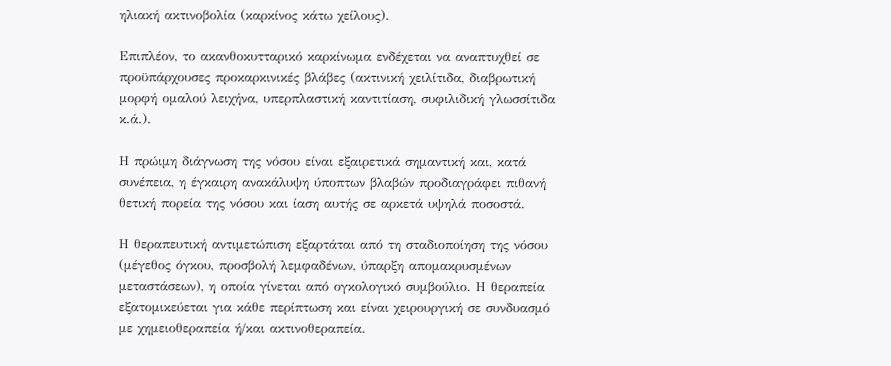ηλιακή ακτινοβολία (καρκίνος κάτω χείλους).

Επιπλέον, το ακανθοκυτταρικό καρκίνωμα ενδέχεται να αναπτυχθεί σε προϋπάρχουσες προκαρκινικές βλάβες (ακτινική χειλίτιδα, διαβρωτική μορφή ομαλού λειχήνα, υπερπλαστική καντιτίαση, συφιλιδική γλωσσίτιδα κ.ά.).

Η πρώιμη διάγνωση της νόσου είναι εξαιρετικά σημαντική και, κατά συνέπεια, η έγκαιρη ανακάλυψη ύποπτων βλαβών προδιαγράφει πιθανή θετική πορεία της νόσου και ίαση αυτής σε αρκετά υψηλά ποσοστά.

Η θεραπευτική αντιμετώπιση εξαρτάται από τη σταδιοποίηση της νόσου (μέγεθος όγκου, προσβολή λεμφαδένων, ύπαρξη απομακρυσμένων μεταστάσεων), η οποία γίνεται από ογκολογικό συμβούλιο. Η θεραπεία εξατομικεύεται για κάθε περίπτωση και είναι χειρουργική σε συνδυασμό με χημειοθεραπεία ή/και ακτινοθεραπεία.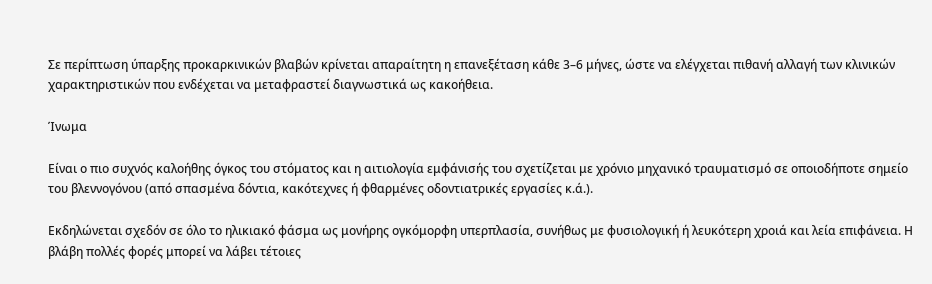Σε περίπτωση ύπαρξης προκαρκινικών βλαβών κρίνεται απαραίτητη η επανεξέταση κάθε 3–6 μήνες, ώστε να ελέγχεται πιθανή αλλαγή των κλινικών χαρακτηριστικών που ενδέχεται να μεταφραστεί διαγνωστικά ως κακοήθεια.

Ίνωμα

Είναι ο πιο συχνός καλοήθης όγκος του στόματος και η αιτιολογία εμφάνισής του σχετίζεται με χρόνιο μηχανικό τραυματισμό σε οποιοδήποτε σημείο του βλεννογόνου (από σπασμένα δόντια, κακότεχνες ή φθαρμένες οδοντιατρικές εργασίες κ.ά.).

Εκδηλώνεται σχεδόν σε όλο το ηλικιακό φάσμα ως μονήρης ογκόμορφη υπερπλασία, συνήθως με φυσιολογική ή λευκότερη χροιά και λεία επιφάνεια. Η βλάβη πολλές φορές μπορεί να λάβει τέτοιες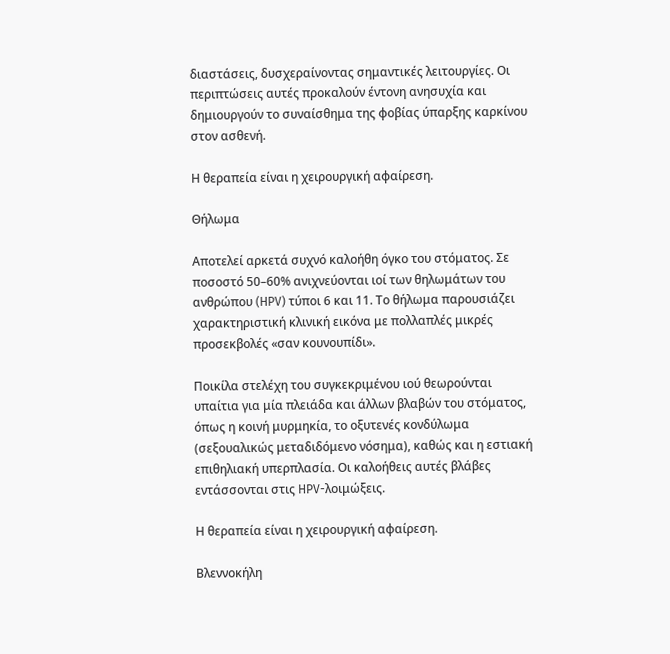διαστάσεις, δυσχεραίνοντας σημαντικές λειτουργίες. Οι περιπτώσεις αυτές προκαλούν έντονη ανησυχία και δημιουργούν το συναίσθημα της φοβίας ύπαρξης καρκίνου στον ασθενή.

Η θεραπεία είναι η χειρουργική αφαίρεση.

Θήλωμα

Αποτελεί αρκετά συχνό καλοήθη όγκο του στόματος. Σε ποσοστό 50–60% ανιχνεύονται ιοί των θηλωμάτων του ανθρώπου (HPV) τύποι 6 και 11. Το θήλωμα παρουσιάζει χαρακτηριστική κλινική εικόνα με πολλαπλές μικρές προσεκβολές «σαν κουνουπίδι».

Ποικίλα στελέχη του συγκεκριμένου ιού θεωρούνται υπαίτια για μία πλειάδα και άλλων βλαβών του στόματος, όπως η κοινή μυρμηκία, το οξυτενές κονδύλωμα (σεξουαλικώς μεταδιδόμενο νόσημα), καθώς και η εστιακή επιθηλιακή υπερπλασία. Οι καλοήθεις αυτές βλάβες εντάσσονται στις HPV-λοιμώξεις.

Η θεραπεία είναι η χειρουργική αφαίρεση.

Βλεννοκήλη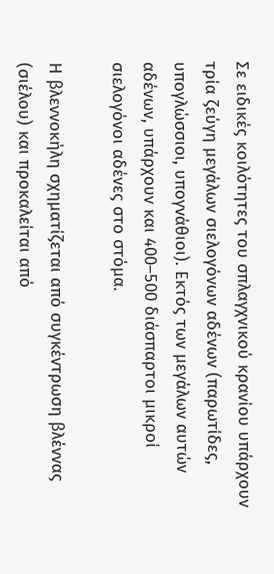Σε ειδικές κοιλότητες του σπλαγχνικού κρανίου υπάρχουν τρία ζεύγη μεγάλων σιελογόνων αδένων (παρωτίδες, υπογλώσσιοι, υπογνάθιοι). Εκτός των μεγάλων αυτών αδένων, υπάρχουν και 400–500 διάσπαρτοι μικροί σιελογόνοι αδένες στο στόμα.

Η βλεννοκήλη σχηματίζεται από συγκέντρωση βλέννας (σιέλου) και προκαλείται από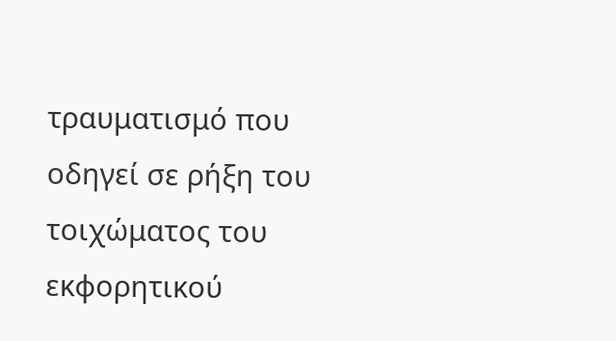τραυματισμό που οδηγεί σε ρήξη του τοιχώματος του εκφορητικού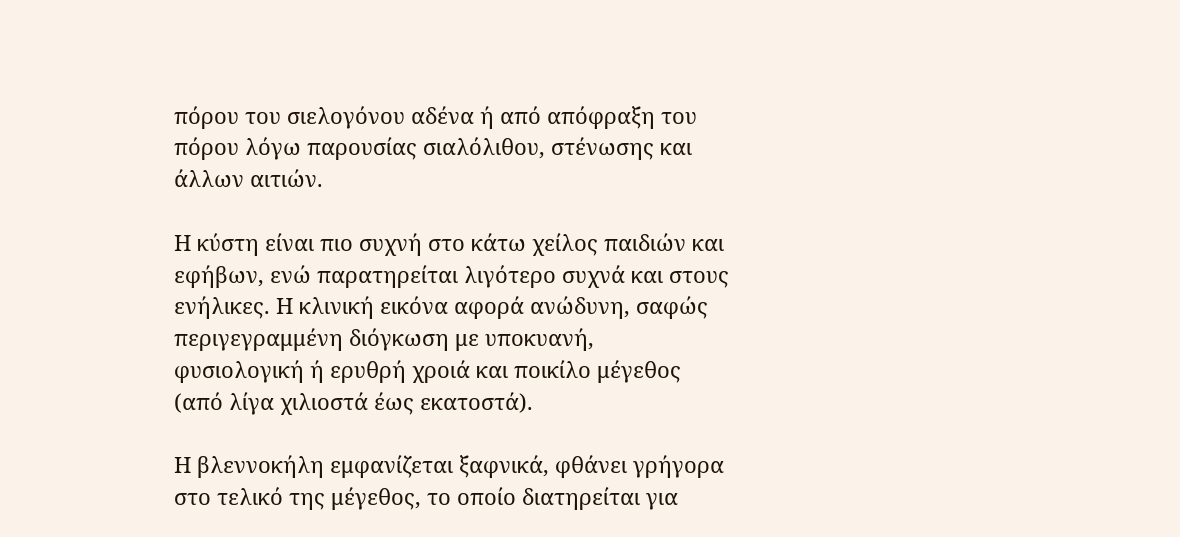πόρου του σιελογόνου αδένα ή από απόφραξη του πόρου λόγω παρουσίας σιαλόλιθου, στένωσης και άλλων αιτιών.

Η κύστη είναι πιο συχνή στο κάτω χείλος παιδιών και εφήβων, ενώ παρατηρείται λιγότερο συχνά και στους ενήλικες. Η κλινική εικόνα αφορά ανώδυνη, σαφώς περιγεγραμμένη διόγκωση με υποκυανή, φυσιολογική ή ερυθρή χροιά και ποικίλο μέγεθος (από λίγα χιλιοστά έως εκατοστά).

Η βλεννοκήλη εμφανίζεται ξαφνικά, φθάνει γρήγορα στο τελικό της μέγεθος, το οποίο διατηρείται για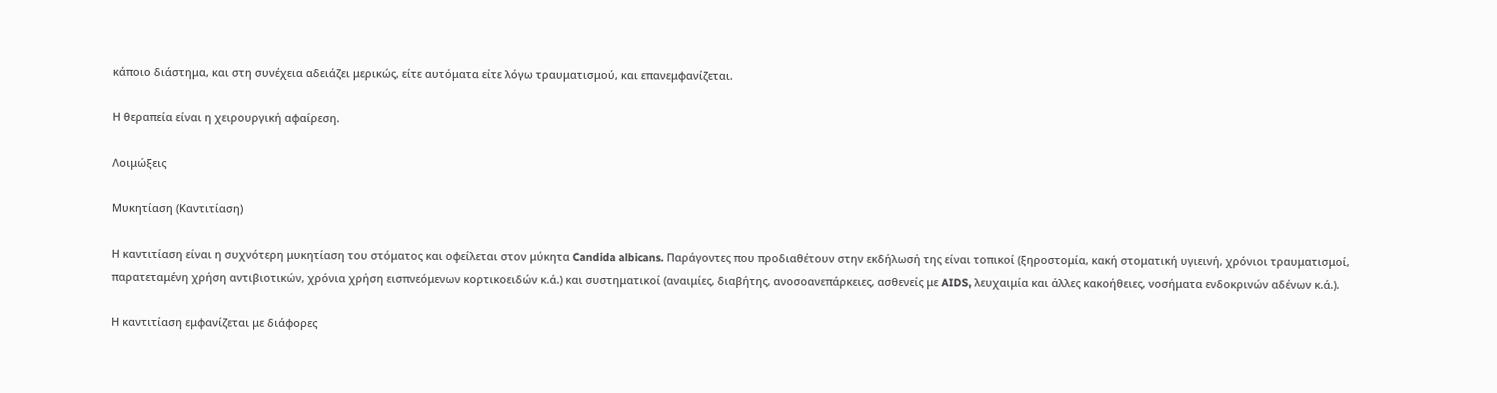κάποιο διάστημα, και στη συνέχεια αδειάζει μερικώς, είτε αυτόματα είτε λόγω τραυματισμού, και επανεμφανίζεται.

Η θεραπεία είναι η χειρουργική αφαίρεση.

Λοιμώξεις

Μυκητίαση (Καντιτίαση)

Η καντιτίαση είναι η συχνότερη μυκητίαση του στόματος και οφείλεται στον μύκητα Candida albicans. Παράγοντες που προδιαθέτουν στην εκδήλωσή της είναι τοπικοί (ξηροστομία, κακή στοματική υγιεινή, χρόνιοι τραυματισμοί, παρατεταμένη χρήση αντιβιοτικών, χρόνια χρήση εισπνεόμενων κορτικοειδών κ.ά.) και συστηματικοί (αναιμίες, διαβήτης, ανοσοανεπάρκειες, ασθενείς με AIDS, λευχαιμία και άλλες κακοήθειες, νοσήματα ενδοκρινών αδένων κ.ά.).

Η καντιτίαση εμφανίζεται με διάφορες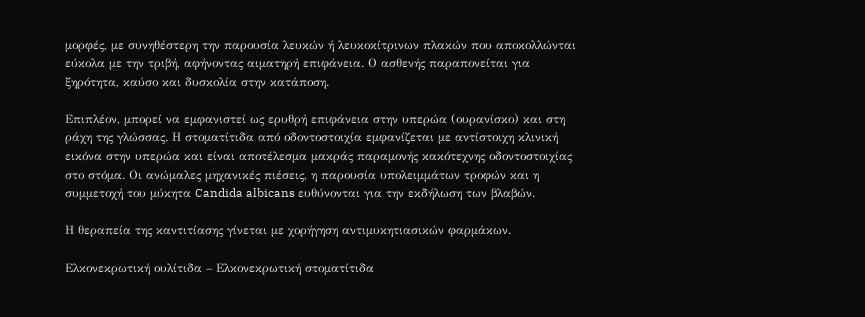μορφές, με συνηθέστερη την παρουσία λευκών ή λευκοκίτρινων πλακών που αποκολλώνται εύκολα με την τριβή, αφήνοντας αιματηρή επιφάνεια. Ο ασθενής παραπονείται για ξηρότητα, καύσο και δυσκολία στην κατάποση.

Επιπλέον, μπορεί να εμφανιστεί ως ερυθρή επιφάνεια στην υπερώα (ουρανίσκο) και στη ράχη της γλώσσας. Η στοματίτιδα από οδοντοστοιχία εμφανίζεται με αντίστοιχη κλινική εικόνα στην υπερώα και είναι αποτέλεσμα μακράς παραμονής κακότεχνης οδοντοστοιχίας στο στόμα. Οι ανώμαλες μηχανικές πιέσεις, η παρουσία υπολειμμάτων τροφών και η συμμετοχή του μύκητα Candida albicans ευθύνονται για την εκδήλωση των βλαβών.

Η θεραπεία της καντιτίασης γίνεται με χορήγηση αντιμυκητιασικών φαρμάκων.

Ελκονεκρωτική ουλίτιδα – Ελκονεκρωτική στοματίτιδα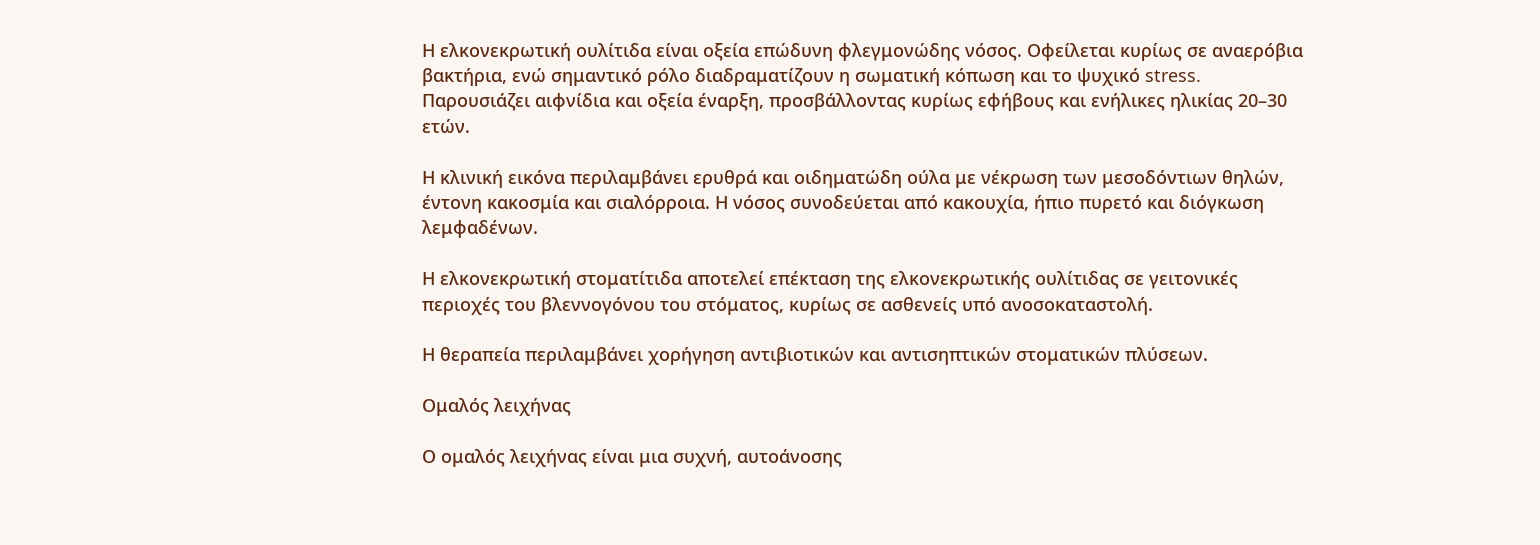Η ελκονεκρωτική ουλίτιδα είναι οξεία επώδυνη φλεγμονώδης νόσος. Οφείλεται κυρίως σε αναερόβια βακτήρια, ενώ σημαντικό ρόλο διαδραματίζουν η σωματική κόπωση και το ψυχικό stress. Παρουσιάζει αιφνίδια και οξεία έναρξη, προσβάλλοντας κυρίως εφήβους και ενήλικες ηλικίας 20–30 ετών.

Η κλινική εικόνα περιλαμβάνει ερυθρά και οιδηματώδη ούλα με νέκρωση των μεσοδόντιων θηλών, έντονη κακοσμία και σιαλόρροια. Η νόσος συνοδεύεται από κακουχία, ήπιο πυρετό και διόγκωση λεμφαδένων.

Η ελκονεκρωτική στοματίτιδα αποτελεί επέκταση της ελκονεκρωτικής ουλίτιδας σε γειτονικές περιοχές του βλεννογόνου του στόματος, κυρίως σε ασθενείς υπό ανοσοκαταστολή.

Η θεραπεία περιλαμβάνει χορήγηση αντιβιοτικών και αντισηπτικών στοματικών πλύσεων.

Ομαλός λειχήνας

Ο ομαλός λειχήνας είναι μια συχνή, αυτοάνοσης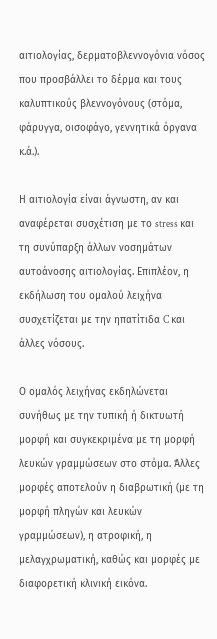αιτιολογίας, δερματοβλεννογόνια νόσος που προσβάλλει το δέρμα και τους καλυπτικούς βλεννογόνους (στόμα, φάρυγγα, οισοφάγο, γεννητικά όργανα κ.ά.).

Η αιτιολογία είναι άγνωστη, αν και αναφέρεται συσχέτιση με το stress και τη συνύπαρξη άλλων νοσημάτων αυτοάνοσης αιτιολογίας. Επιπλέον, η εκδήλωση του ομαλού λειχήνα συσχετίζεται με την ηπατίτιδα C και άλλες νόσους.

Ο ομαλός λειχήνας εκδηλώνεται συνήθως με την τυπική ή δικτυωτή μορφή και συγκεκριμένα με τη μορφή λευκών γραμμώσεων στο στόμα. Άλλες μορφές αποτελούν η διαβρωτική (με τη μορφή πληγών και λευκών γραμμώσεων), η ατροφική, η μελαγχρωματική, καθώς και μορφές με διαφορετική κλινική εικόνα.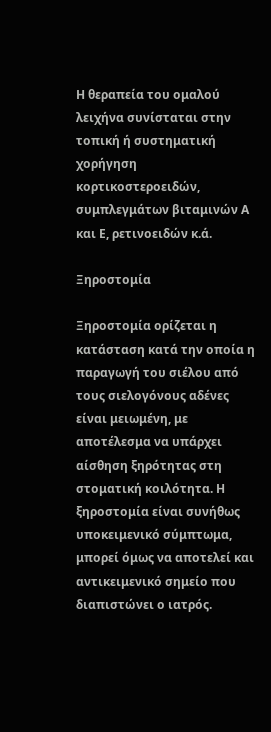Η θεραπεία του ομαλού λειχήνα συνίσταται στην τοπική ή συστηματική χορήγηση κορτικοστεροειδών, συμπλεγμάτων βιταμινών Α και Ε, ρετινοειδών κ.ά.

Ξηροστομία

Ξηροστομία ορίζεται η κατάσταση κατά την οποία η παραγωγή του σιέλου από τους σιελογόνους αδένες είναι μειωμένη, με αποτέλεσμα να υπάρχει αίσθηση ξηρότητας στη στοματική κοιλότητα. Η ξηροστομία είναι συνήθως υποκειμενικό σύμπτωμα, μπορεί όμως να αποτελεί και αντικειμενικό σημείο που διαπιστώνει ο ιατρός.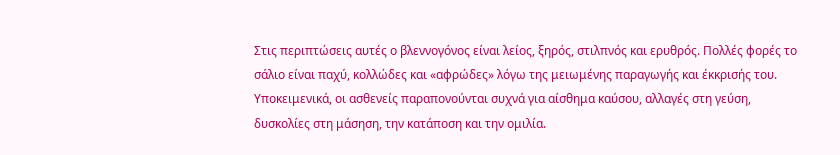Στις περιπτώσεις αυτές ο βλεννογόνος είναι λείος, ξηρός, στιλπνός και ερυθρός. Πολλές φορές το σάλιο είναι παχύ, κολλώδες και «αφρώδες» λόγω της μειωμένης παραγωγής και έκκρισής του. Υποκειμενικά, οι ασθενείς παραπονούνται συχνά για αίσθημα καύσου, αλλαγές στη γεύση, δυσκολίες στη μάσηση, την κατάποση και την ομιλία.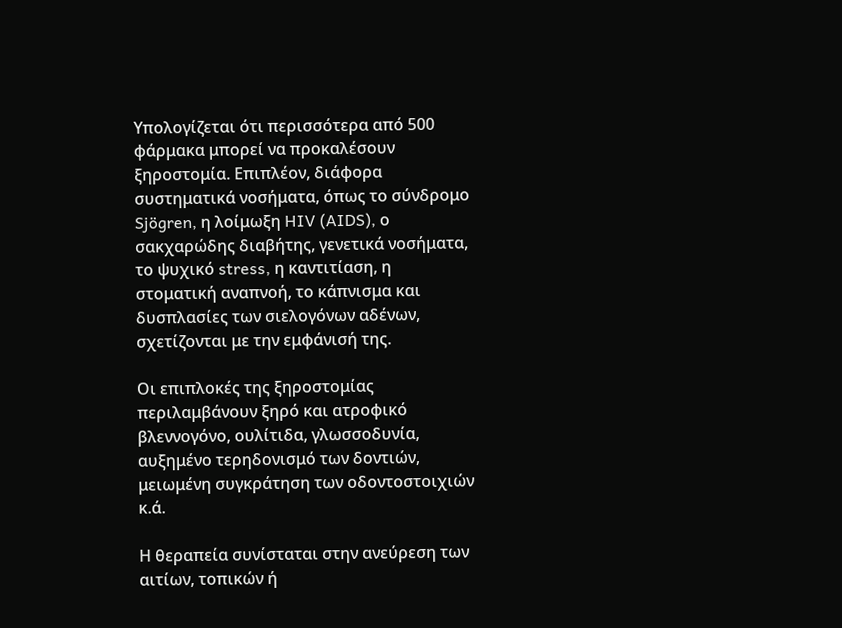Υπολογίζεται ότι περισσότερα από 500 φάρμακα μπορεί να προκαλέσουν ξηροστομία. Επιπλέον, διάφορα συστηματικά νοσήματα, όπως το σύνδρομο Sjögren, η λοίμωξη HIV (AIDS), ο σακχαρώδης διαβήτης, γενετικά νοσήματα, το ψυχικό stress, η καντιτίαση, η στοματική αναπνοή, το κάπνισμα και δυσπλασίες των σιελογόνων αδένων, σχετίζονται με την εμφάνισή της.

Οι επιπλοκές της ξηροστομίας περιλαμβάνουν ξηρό και ατροφικό βλεννογόνο, ουλίτιδα, γλωσσοδυνία, αυξημένο τερηδονισμό των δοντιών, μειωμένη συγκράτηση των οδοντοστοιχιών κ.ά.

Η θεραπεία συνίσταται στην ανεύρεση των αιτίων, τοπικών ή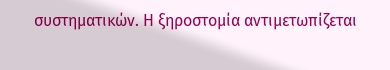συστηματικών. Η ξηροστομία αντιμετωπίζεται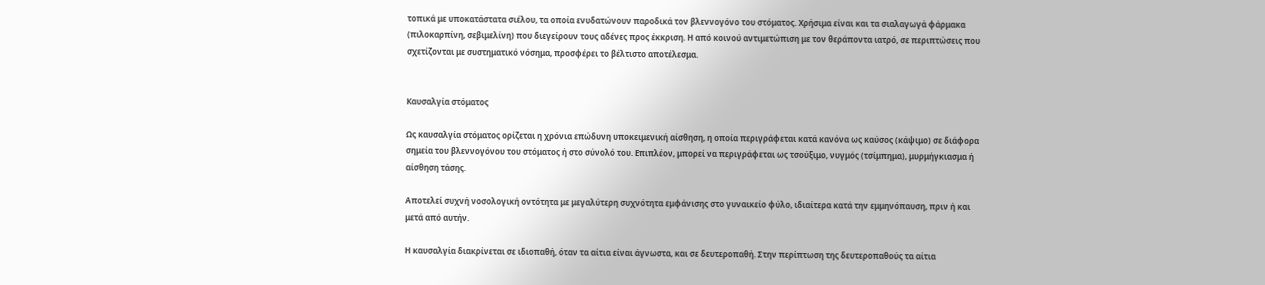τοπικά με υποκατάστατα σιέλου, τα οποία ενυδατώνουν παροδικά τον βλεννογόνο του στόματος. Χρήσιμα είναι και τα σιαλαγωγά φάρμακα (πιλοκαρπίνη, σεβιμελίνη) που διεγείρουν τους αδένες προς έκκριση. Η από κοινού αντιμετώπιση με τον θεράποντα ιατρό, σε περιπτώσεις που σχετίζονται με συστηματικό νόσημα, προσφέρει το βέλτιστο αποτέλεσμα.


Καυσαλγία στόματος

Ως καυσαλγία στόματος ορίζεται η χρόνια επώδυνη υποκειμενική αίσθηση, η οποία περιγράφεται κατά κανόνα ως καύσος (κάψιμο) σε διάφορα σημεία του βλεννογόνου του στόματος ή στο σύνολό του. Επιπλέον, μπορεί να περιγράφεται ως τσούξιμο, νυγμός (τσίμπημα), μυρμήγκιασμα ή αίσθηση τάσης.

Αποτελεί συχνή νοσολογική οντότητα με μεγαλύτερη συχνότητα εμφάνισης στο γυναικείο φύλο, ιδιαίτερα κατά την εμμηνόπαυση, πριν ή και μετά από αυτήν.

Η καυσαλγία διακρίνεται σε ιδιοπαθή, όταν τα αίτια είναι άγνωστα, και σε δευτεροπαθή. Στην περίπτωση της δευτεροπαθούς τα αίτια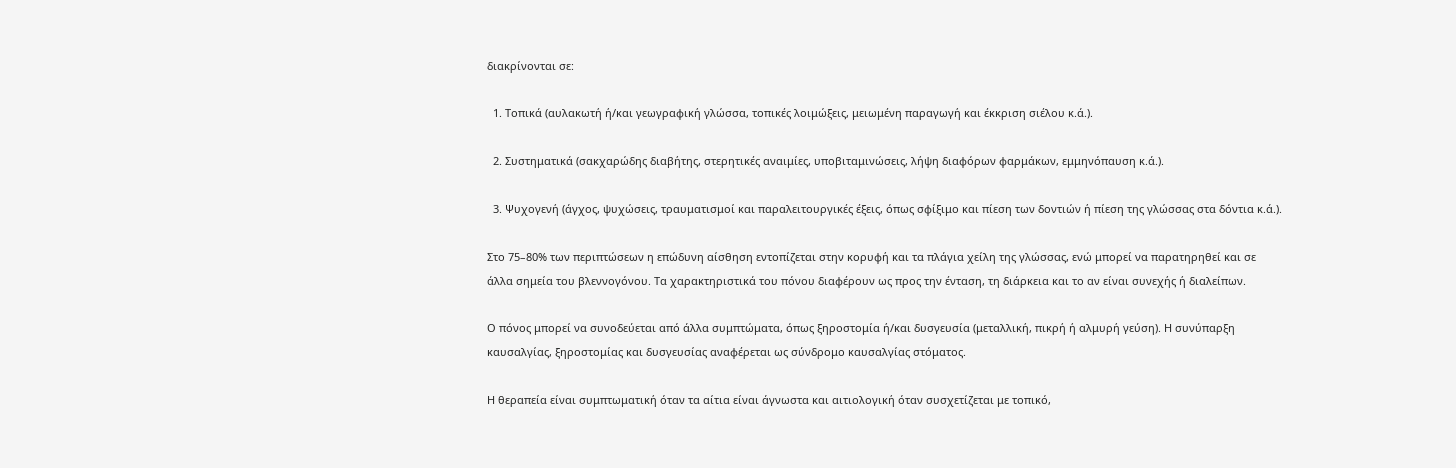διακρίνονται σε:

  1. Τοπικά (αυλακωτή ή/και γεωγραφική γλώσσα, τοπικές λοιμώξεις, μειωμένη παραγωγή και έκκριση σιέλου κ.ά.).

  2. Συστηματικά (σακχαρώδης διαβήτης, στερητικές αναιμίες, υποβιταμινώσεις, λήψη διαφόρων φαρμάκων, εμμηνόπαυση κ.ά.).

  3. Ψυχογενή (άγχος, ψυχώσεις, τραυματισμοί και παραλειτουργικές έξεις, όπως σφίξιμο και πίεση των δοντιών ή πίεση της γλώσσας στα δόντια κ.ά.).

Στο 75–80% των περιπτώσεων η επώδυνη αίσθηση εντοπίζεται στην κορυφή και τα πλάγια χείλη της γλώσσας, ενώ μπορεί να παρατηρηθεί και σε άλλα σημεία του βλεννογόνου. Τα χαρακτηριστικά του πόνου διαφέρουν ως προς την ένταση, τη διάρκεια και το αν είναι συνεχής ή διαλείπων.

Ο πόνος μπορεί να συνοδεύεται από άλλα συμπτώματα, όπως ξηροστομία ή/και δυσγευσία (μεταλλική, πικρή ή αλμυρή γεύση). Η συνύπαρξη καυσαλγίας, ξηροστομίας και δυσγευσίας αναφέρεται ως σύνδρομο καυσαλγίας στόματος.

Η θεραπεία είναι συμπτωματική όταν τα αίτια είναι άγνωστα και αιτιολογική όταν συσχετίζεται με τοπικό,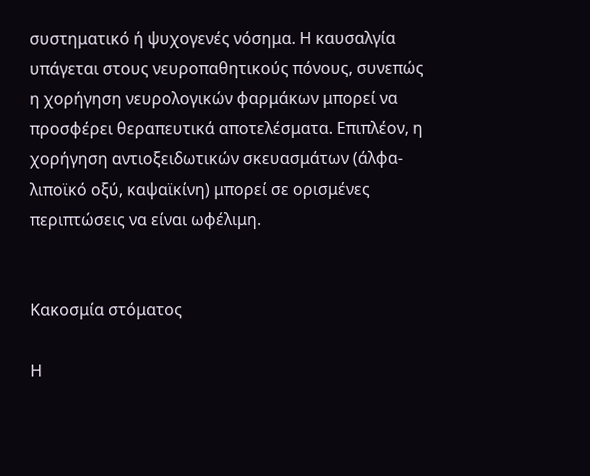συστηματικό ή ψυχογενές νόσημα. Η καυσαλγία υπάγεται στους νευροπαθητικούς πόνους, συνεπώς η χορήγηση νευρολογικών φαρμάκων μπορεί να προσφέρει θεραπευτικά αποτελέσματα. Επιπλέον, η χορήγηση αντιοξειδωτικών σκευασμάτων (άλφα-λιποϊκό οξύ, καψαϊκίνη) μπορεί σε ορισμένες περιπτώσεις να είναι ωφέλιμη.


Κακοσμία στόματος

Η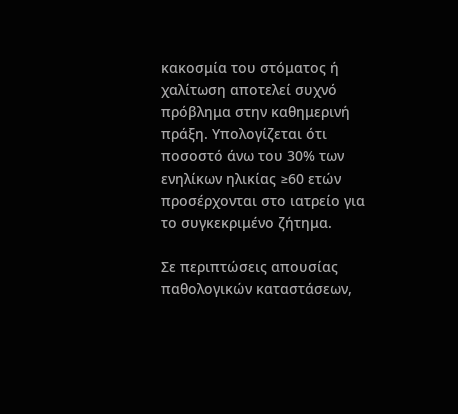κακοσμία του στόματος ή χαλίτωση αποτελεί συχνό πρόβλημα στην καθημερινή πράξη. Υπολογίζεται ότι ποσοστό άνω του 30% των ενηλίκων ηλικίας ≥60 ετών προσέρχονται στο ιατρείο για το συγκεκριμένο ζήτημα.

Σε περιπτώσεις απουσίας παθολογικών καταστάσεων,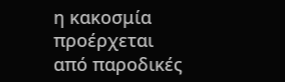η κακοσμία προέρχεται από παροδικές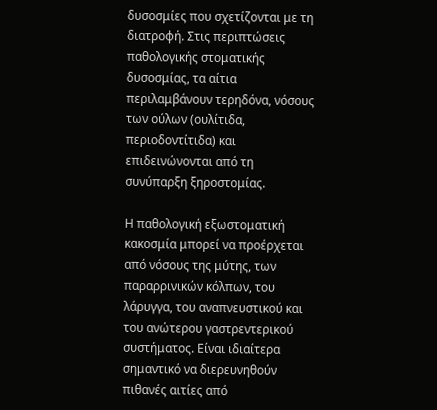δυσοσμίες που σχετίζονται με τη διατροφή. Στις περιπτώσεις παθολογικής στοματικής δυσοσμίας, τα αίτια περιλαμβάνουν τερηδόνα, νόσους των ούλων (ουλίτιδα, περιοδοντίτιδα) και επιδεινώνονται από τη συνύπαρξη ξηροστομίας.

Η παθολογική εξωστοματική κακοσμία μπορεί να προέρχεται από νόσους της μύτης, των παραρρινικών κόλπων, του λάρυγγα, του αναπνευστικού και του ανώτερου γαστρεντερικού συστήματος. Είναι ιδιαίτερα σημαντικό να διερευνηθούν πιθανές αιτίες από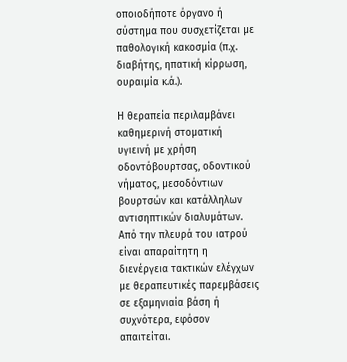οποιοδήποτε όργανο ή σύστημα που συσχετίζεται με παθολογική κακοσμία (π.χ. διαβήτης, ηπατική κίρρωση, ουραιμία κ.ά.).

Η θεραπεία περιλαμβάνει καθημερινή στοματική υγιεινή με χρήση οδοντόβουρτσας, οδοντικού νήματος, μεσοδόντιων βουρτσών και κατάλληλων αντισηπτικών διαλυμάτων. Από την πλευρά του ιατρού είναι απαραίτητη η διενέργεια τακτικών ελέγχων με θεραπευτικές παρεμβάσεις σε εξαμηνιαία βάση ή συχνότερα, εφόσον απαιτείται.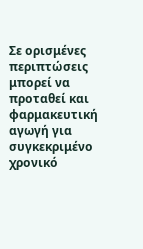Σε ορισμένες περιπτώσεις μπορεί να προταθεί και φαρμακευτική αγωγή για συγκεκριμένο χρονικό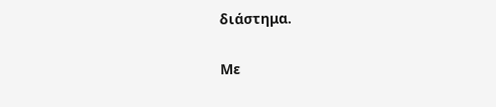διάστημα.

Με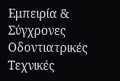Εμπειρία & Σύγχρονες Οδοντιατρικές Τεχνικές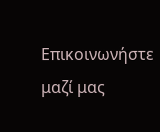Επικοινωνήστε μαζί μας